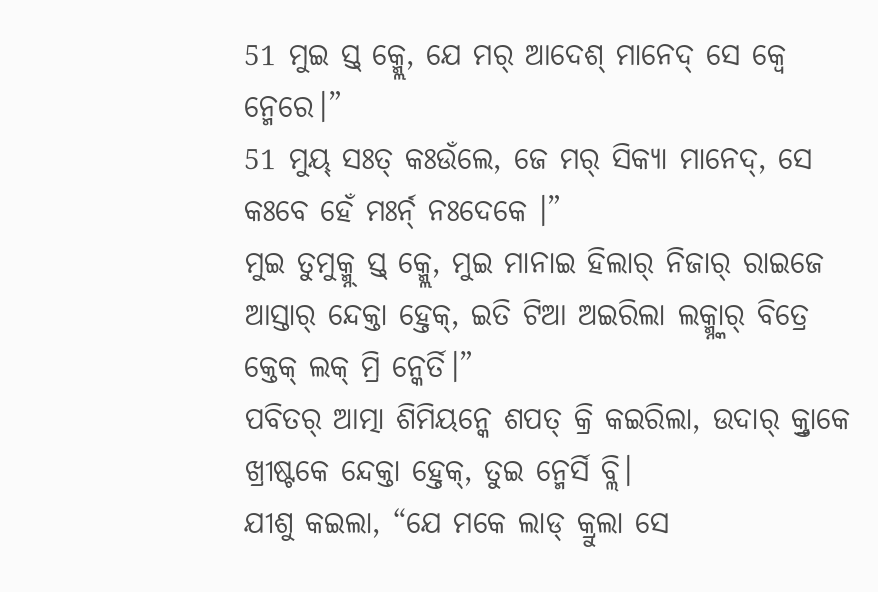51 ମୁଇ ସ୍ତ୍ କ୍ମ୍ଲେ, ଯେ ମର୍ ଆଦେଶ୍ ମାନେଦ୍ ସେ କ୍ବେ ନ୍ମେରେ।”
51 ମୁୟ୍ ସଃତ୍ କଃଉଁଲେ, ଜେ ମର୍ ସିକ୍ୟା ମାନେଦ୍, ସେ କଃବେ ହେଁ ମଃର୍ନ୍ ନଃଦେକେ ।”
ମୁଇ ତୁମୁକ୍ମ୍ନ୍ ସ୍ତ୍ କ୍ମ୍ଲେ, ମୁଇ ମାନାଇ ହିଲାର୍ ନିଜାର୍ ରାଇଜେ ଆସ୍ତାର୍ ନ୍ଦେକ୍ତା ହ୍ତେକ୍, ଇତି ଟିଆ ଅଇରିଲା ଲକ୍ମ୍ନ୍କାର୍ ବିତ୍ରେ କ୍ତେକ୍ ଲକ୍ ମ୍ରି ନ୍କେର୍ତି।”
ପବିତର୍ ଆତ୍ମା ଶିମିୟନ୍କେ ଶପତ୍ କ୍ରି କଇରିଲା, ଉଦାର୍ କ୍ର୍ତାକେ ଖ୍ରୀଷ୍ଟକେ ନ୍ଦେକ୍ତା ହ୍ତେକ୍, ତୁଇ ନ୍ମେର୍ସି ବ୍ଲି।
ଯୀଶୁ କଇଲା, “ଯେ ମକେ ଲାଡ୍ କ୍ରୁଲା ସେ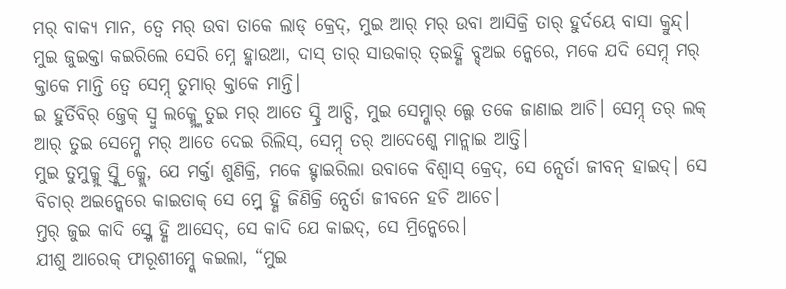ମର୍ ବାକ୍ୟ ମାନ, ତ୍ବେ ମର୍ ଉବା ତାକେ ଲାଡ୍ କ୍ରେଦ୍, ମୁଇ ଆର୍ ମର୍ ଉବା ଆସିକ୍ରି ତାର୍ ହୁର୍ଦୟେ ବାସା କ୍ରୁନ୍ଦ୍।
ମୁଇ ଜୁଇକ୍ତା କଇରିଲେ ସେରି ମ୍ନେ ହ୍କାଉଆ, ଦାସ୍ ତାର୍ ସାଉକାର୍ ତ୍ଇହ୍ଣି ବ୍ଡ୍ଅଇ ନ୍କେରେ, ମକେ ଯଦି ସେମ୍ନ୍ ମର୍ କ୍ତାକେ ମାନ୍ତି ତ୍ବେ ସେମ୍ନ୍ ତୁମାର୍ କ୍ତାକେ ମାନ୍ତି।
ଇ ହୁର୍ତିବିର୍ ଜ୍ତେକ୍ ସ୍ବୁ ଲକ୍ମ୍ନ୍କେ ତୁଇ ମର୍ ଆତେ ସ୍ହ୍ରି ଆଚ୍ସି, ମୁଇ ସେମ୍ନ୍କାର୍ ଲ୍ଗେ ତକେ ଜାଣାଇ ଆଚି। ସେମ୍ନ୍ ତର୍ ଲକ୍ ଆର୍ ତୁଇ ସେମ୍ନ୍କେ ମର୍ ଆତେ ଦେଇ ରିଲିସ୍, ସେମ୍ନ୍ ତର୍ ଆଦେଶ୍କେ ମାନ୍ଲାଇ ଆତ୍ତି।
ମୁଇ ତୁମୁକ୍ମ୍ନ୍ ସ୍ତ୍କ୍ରି କ୍ମ୍ଲେ, ଯେ ମର୍କ୍ତା ଶୁଣିକ୍ରି, ମକେ ହ୍ଟାଇରିଲା ଉବାକେ ବିଶ୍ବାସ୍ କ୍ରେଦ୍, ସେ ନ୍ସେର୍ତା ଜୀବନ୍ ହାଇଦ୍। ସେ ବିଚାର୍ ଅଇନ୍କେରେ କାଇତାକ୍ ସେ ମ୍ର୍ନେ ହ୍ଣି ଜିଣିକ୍ରି ନ୍ସେର୍ତା ଜୀବନେ ହଚି ଆଚେ।
ମ୍ତର୍ ଜୁଇ କାଦି ସ୍ର୍ଗେ ହ୍ଣି ଆସେଦ୍, ସେ କାଦି ଯେ କାଇଦ୍, ସେ ମ୍ରିନ୍କେରେ।
ଯୀଶୁ ଆରେକ୍ ଫାରୂଶୀମ୍ନ୍କେ କଇଲା, “ମୁଇ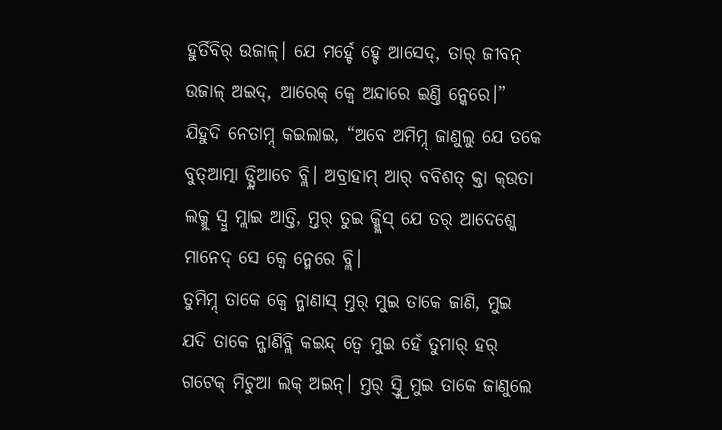ହୁର୍ତିବିର୍ ଉଜାଳ୍। ଯେ ମର୍ହ୍ଚେ ହ୍ଚେ ଆସେଦ୍, ତାର୍ ଜୀବନ୍ ଉଜାଳ୍ ଅଇଦ୍, ଆରେକ୍ କ୍ବେ ଅନ୍ଦାରେ ଇଣ୍ତି ନ୍କେରେ।”
ଯିହୁଦି ନେତାମ୍ନ୍ କଇଲାଇ, “ଅବେ ଅମିମ୍ନ୍ ଜାଣୁଲୁ ଯେ ତକେ ବୁତ୍ଆତ୍ମା ଡ୍ସ୍ଲିଆଚେ ବ୍ଲି। ଅବ୍ରାହାମ୍ ଆର୍ ବବିଶତ୍ କ୍ତା କ୍ଉତା ଲକ୍ମ୍ନ୍ ସ୍ବୁ ମ୍ଲାଇ ଆତ୍ତି, ମ୍ତର୍ ତୁଇ କ୍ମ୍ଲିସ୍ ଯେ ତର୍ ଆଦେଶ୍କେ ମାନେଦ୍ ସେ କ୍ବେ ନ୍ମେରେ ବ୍ଲି।
ତୁମିମ୍ନ୍ ତାକେ କ୍ବେ ନ୍ଜାଣାସ୍ ମ୍ତର୍ ମୁଇ ତାକେ ଜାଣି, ମୁଇ ଯଦି ତାକେ ନ୍ଜାଣିବ୍ଲି କଇନ୍ଦ୍ ତ୍ବେ ମୁଇ ହେଁ ତୁମାର୍ ହର୍ ଗଟେକ୍ ମିଚୁଆ ଲକ୍ ଅଇନ୍। ମ୍ତର୍ ସ୍ତ୍କ୍ରି ମୁଇ ତାକେ ଜାଣୁଲେ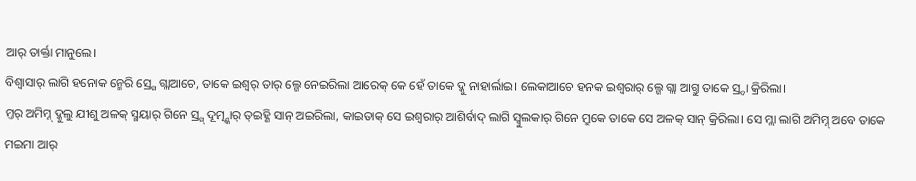ଆର୍ ତାର୍କ୍ତା ମାନୁଲେ।
ବିଶ୍ବାସାର୍ ଲାଗି ହନୋକ ନ୍ମେରି ସ୍ର୍ଗେ ଗ୍ଲାଆଚେ, ତାକେ ଇଶ୍ଵର୍ ତାର୍ ଲ୍ଗେ ନେଇରିଲା ଆରେକ୍ କେ ହେଁ ତାକେ ଦ୍କୁ ନାହାର୍ଲାଇ। ଲେକାଆଚେ ହନକ ଇଶ୍ଵରାର୍ ଲ୍ଗେ ଗ୍ଲା ଆଗ୍ତୁ ତାକେ ସ୍ର୍ଦା କ୍ରିରିଲା।
ମ୍ତର୍ ଅମିମ୍ନ୍ ଦ୍କୁଲୁ ଯୀଶୁ ଅଳକ୍ ସ୍ମୟାର୍ ଗିନେ ସ୍ର୍ଗ୍ ଦୂତ୍ମ୍ନ୍କାର୍ ତ୍ଇହ୍ଣି ସାନ୍ ଅଇରିଲା, କାଇତାକ୍ ସେ ଇଶ୍ଵରାର୍ ଆଶିର୍ବାଦ୍ ଲାଗି ସ୍ବୁଲକାର୍ ଗିନେ ମ୍ରୁକେ ତାକେ ସେ ଅଳକ୍ ସାନ୍ କ୍ରିରିଲା। ସେ ମ୍ଲା ଲାଗି ଅମିମ୍ନ୍ ଅବେ ତାକେ ମଇମା ଆର୍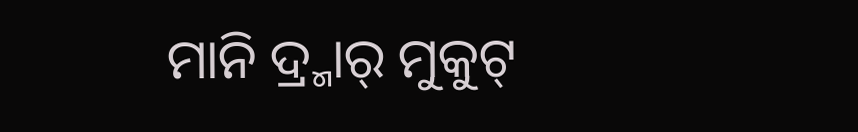ମାନି ଦ୍ର୍ମାର୍ ମୁକୁଟ୍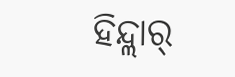ହିନ୍ଦ୍ଲାର୍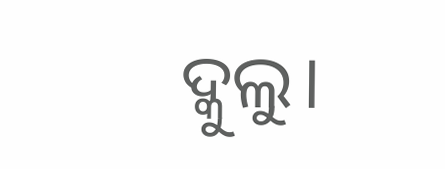ଦ୍କୁଲୁ।